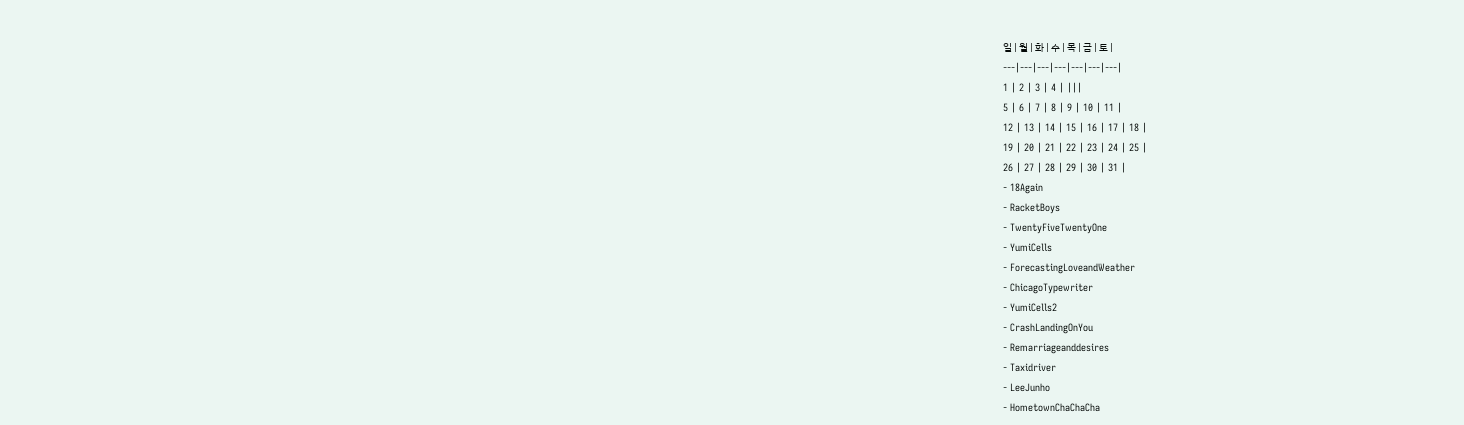일 | 월 | 화 | 수 | 목 | 금 | 토 |
---|---|---|---|---|---|---|
1 | 2 | 3 | 4 | |||
5 | 6 | 7 | 8 | 9 | 10 | 11 |
12 | 13 | 14 | 15 | 16 | 17 | 18 |
19 | 20 | 21 | 22 | 23 | 24 | 25 |
26 | 27 | 28 | 29 | 30 | 31 |
- 18Again
- RacketBoys
- TwentyFiveTwentyOne
- YumiCells
- ForecastingLoveandWeather
- ChicagoTypewriter
- YumiCells2
- CrashLandingOnYou
- Remarriageanddesires
- Taxidriver
- LeeJunho
- HometownChaChaCha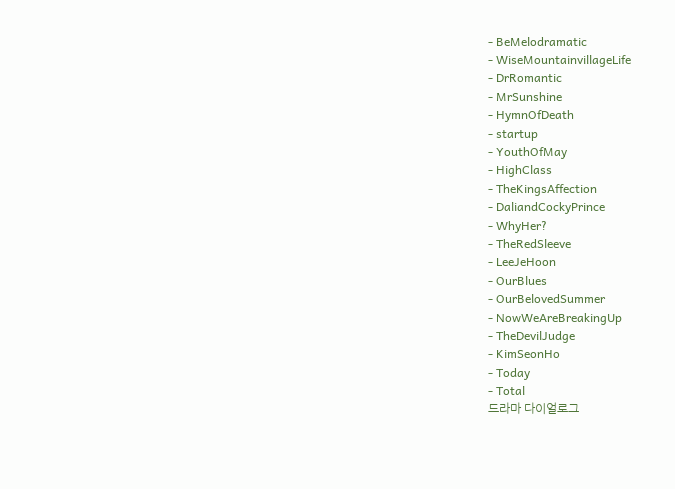- BeMelodramatic
- WiseMountainvillageLife
- DrRomantic
- MrSunshine
- HymnOfDeath
- startup
- YouthOfMay
- HighClass
- TheKingsAffection
- DaliandCockyPrince
- WhyHer?
- TheRedSleeve
- LeeJeHoon
- OurBlues
- OurBelovedSummer
- NowWeAreBreakingUp
- TheDevilJudge
- KimSeonHo
- Today
- Total
드라마 다이얼로그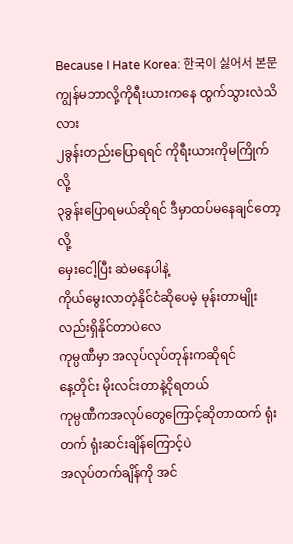Because I Hate Korea: 한국이 싫어서 본문
ကျွန်မဘာလို့ကိုရီးယားကနေ ထွက်သွားလဲသိလား
၂ခွန်းတည်းပြောရရင် ကိုရီးယားကိုမကြိုက်လို့
၃ခွန်းပြောရမယ်ဆိုရင် ဒီမှာထပ်မနေချင်တော့လို့
မှေးငေါ့ပြီး ဆဲမနေပါနဲ့
ကိုယ်မွေးလာတဲ့နိုင်ငံဆိုပေမဲ့ မုန်းတာမျိုးလည်းရှိနိုင်တာပဲလေ
ကုမ္ပဏီမှာ အလုပ်လုပ်တုန်းကဆိုရင်
နေ့တိုင်း မိုးလင်းတာနဲ့ငိုရတယ်
ကုမ္ပဏီကအလုပ်တွေကြောင့်ဆိုတာထက် ရုံးတက် ရုံးဆင်းချိန်ကြောင့်ပဲ
အလုပ်တက်ချိန်ကို အင်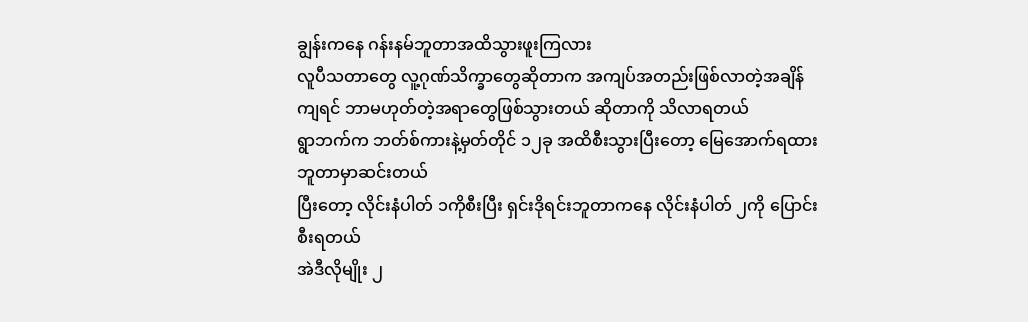ချွန်းကနေ ဂန်းနမ်ဘူတာအထိသွားဖူးကြလား
လူပီသတာတွေ လူ့ဂုဏ်သိက္ခာတွေဆိုတာက အကျပ်အတည်းဖြစ်လာတဲ့အချိန်ကျရင် ဘာမဟုတ်တဲ့အရာတွေဖြစ်သွားတယ် ဆိုတာကို သိလာရတယ်
ရွာဘက်က ဘတ်စ်ကားနဲ့မှတ်တိုင် ၁၂ခု အထိစီးသွားပြီးတော့ မြေအောက်ရထားဘူတာမှာဆင်းတယ်
ပြီးတော့ လိုင်းနံပါတ် ၁ကိုစီးပြီး ရှင်းဒိုရင်းဘူတာကနေ လိုင်းနံပါတ် ၂ကို ပြောင်းစီးရတယ်
အဲဒီလိုမျိုး ၂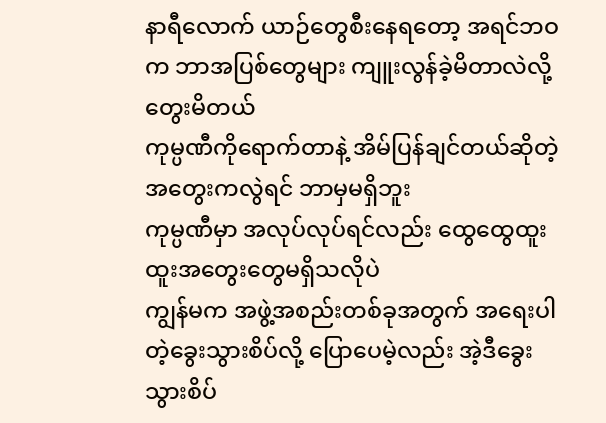နာရီလောက် ယာဉ်တွေစီးနေရတော့ အရင်ဘဝက ဘာအပြစ်တွေများ ကျူးလွန်ခဲ့မိတာလဲလို့ တွေးမိတယ်
ကုမ္ပဏီကိုရောက်တာနဲ့ အိမ်ပြန်ချင်တယ်ဆိုတဲ့အတွေးကလွဲရင် ဘာမှမရှိဘူး
ကုမ္ပဏီမှာ အလုပ်လုပ်ရင်လည်း ထွေထွေထူးထူးအတွေးတွေမရှိသလိုပဲ
ကျွန်မက အဖွဲ့အစည်းတစ်ခုအတွက် အရေးပါတဲ့ခွေးသွားစိပ်လို့ ပြောပေမဲ့လည်း အဲ့ဒီခွေးသွားစိပ်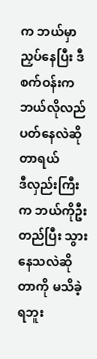က ဘယ်မှာညှပ်နေပြီး ဒီစက်ဝန်းက ဘယ်လိုလည်ပတ်နေလဲဆိုတာရယ်
ဒီလှည်းကြီးက ဘယ်ကိုဦးတည်ပြီး သွားနေသလဲဆိုတာကို မသိခဲ့ရဘူး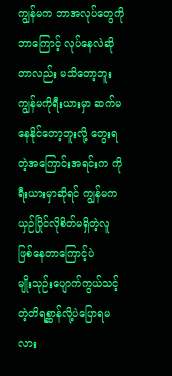ကျွန်မက ဘာအလုပ်တွေကို ဘာကြောင့် လုပ်နေလဲဆိုတာလည်း မသိတော့ဘူး
ကျွန်မကိုရီးယားမှာ ဆက်မနေနိုင်တော့ဘူးလို့ တွေးရတဲ့အကြောင်းအရင်းက ကိုရီးယားမှာဆိုရင် ကျွန်မက ယှဉ်ပြိုင်လိုစိတ်မရှိတဲ့လူ ဖြစ်နေတာကြောင့်ပဲ
မျိုးသုဉ်းပျောက်ကွယ်သင့်တဲ့တိရစ္ဆာန်လို့ပဲပြောရမလား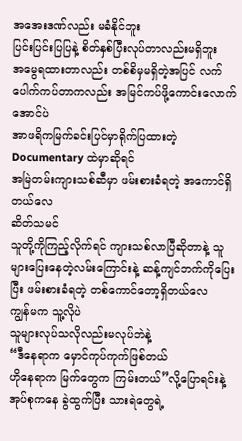အအေးဒဏ်လည်း မခံနိုင်ဘူး
ပြင်းပြင်းပြပြနဲ့ စိတ်နှစ်ပြီးလုပ်တာလည်းမရှိဘူး
အမွေရထားတာလည်း တစ်စိမှမရှိတဲ့အပြင် လက်ပေါက်ကပ်တာကလည်း အမြင်ကပ်ဖို့ကောင်းလောက်အောင်ပဲ
အာဖရိကမြက်ခင်းပြင်မှာရိုက်ပြထားတဲ့ Documentary ထဲမှာဆိုရင်
အမြဲတမ်းကျားသစ်ဆီမှာ ဖမ်းစားခံရတဲ့ အကောင်ရှိတယ်လေ
ဆိတ်သမင်
သူတို့ကိုကြည့်လိုက်ရင် ကျားသစ်လာပြီဆိုတာနဲ့ သူများပြေးနေတဲ့လမ်းကြောင်းနဲ့ ဆန့်ကျင်ဘက်ကိုပြေးပြီး ဖမ်းစားခံရတဲ့ တစ်ကောင်တော့ရှိတယ်လေ
ကျွန်မက သူ့လိုပဲ
သူများလုပ်သလိုလည်းမလုပ်ဘဲနဲ့
“ဒီနေရာက မှောင်ကုပ်ကုက်ဖြစ်တယ်
ဟိုနေရာက မြက်တွေက ကြမ်းတယ်”လို့ပြောရင်းနဲ့ အုပ်စုကနေ ခွဲထွက်ပြီး သားရဲတွေရဲ့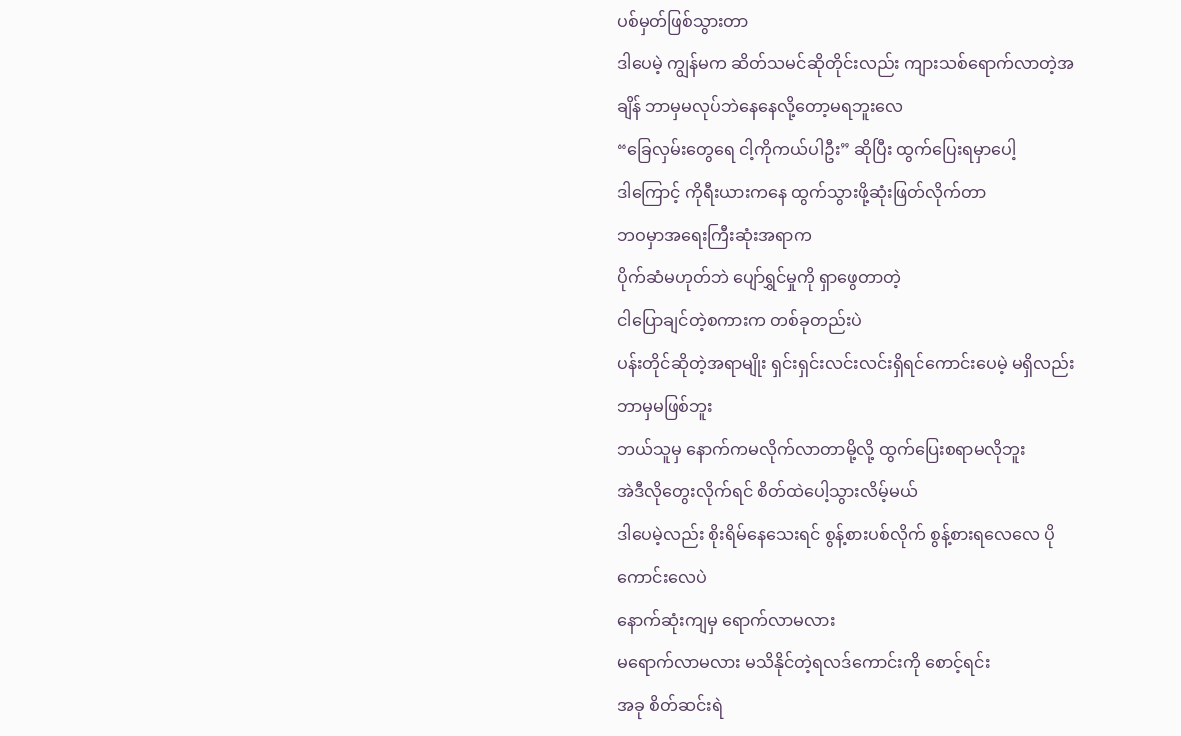ပစ်မှတ်ဖြစ်သွားတာ
ဒါပေမဲ့ ကျွန်မက ဆိတ်သမင်ဆိုတိုင်းလည်း ကျားသစ်ရောက်လာတဲ့အချိန် ဘာမှမလုပ်ဘဲနေနေလို့တော့မရဘူးလေ
“ခြေလှမ်းတွေရေ ငါ့ကိုကယ်ပါဦး” ဆိုပြီး ထွက်ပြေးရမှာပေါ့
ဒါကြောင့် ကိုရီးယားကနေ ထွက်သွားဖို့ဆုံးဖြတ်လိုက်တာ
ဘဝမှာအရေးကြီးဆုံးအရာက
ပိုက်ဆံမဟုတ်ဘဲ ပျော်ရွှင်မှုကို ရှာဖွေတာတဲ့
ငါပြောချင်တဲ့စကားက တစ်ခုတည်းပဲ
ပန်းတိုင်ဆိုတဲ့အရာမျိုး ရှင်းရှင်းလင်းလင်းရှိရင်ကောင်းပေမဲ့ မရှိလည်း ဘာမှမဖြစ်ဘူး
ဘယ်သူမှ နောက်ကမလိုက်လာတာမို့လို့ ထွက်ပြေးစရာမလိုဘူး
အဲဒီလိုတွေးလိုက်ရင် စိတ်ထဲပေါ့သွားလိမ့်မယ်
ဒါပေမဲ့လည်း စိုးရိမ်နေသေးရင် စွန့်စားပစ်လိုက် စွန့်စားရလေလေ ပိုကောင်းလေပဲ
နောက်ဆုံးကျမှ ရောက်လာမလား
မရောက်လာမလား မသိနိုင်တဲ့ရလဒ်ကောင်းကို စောင့်ရင်း
အခု စိတ်ဆင်းရဲ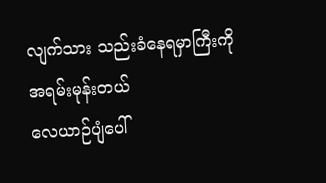လျက်သား သည်းခံနေရမှာကြီးကို အရမ်းမုန်းတယ်
လေယာဉ်ပျံပေါ်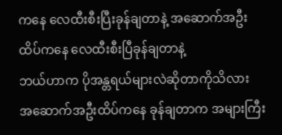ကနေ လေထီးစီးပြီးခုန်ချတာနဲ့ အဆောက်အဦးထိပ်ကနေ လေထီးစီးပြီခုန်ချတာနဲ့
ဘယ်ဟာက ပိုအန္တရယ်များလဲဆိုတာကိုသိလား
အဆောက်အဦးထိပ်ကနေ ခုန်ချတာက အများကြီး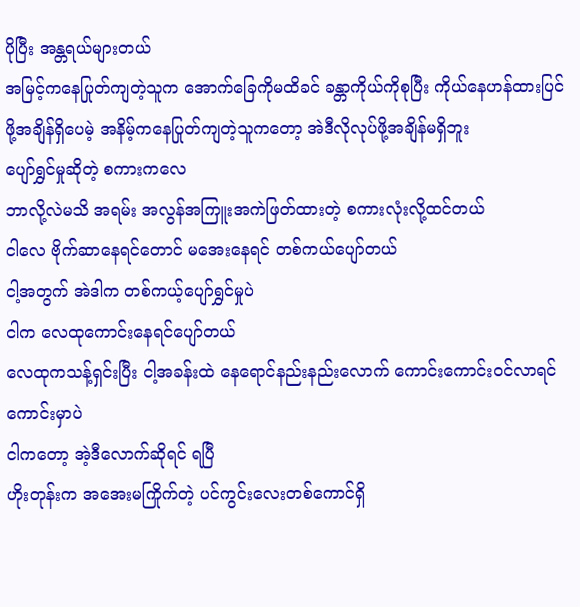ပိုပြီး အန္တရယ်များတယ်
အမြင့်ကနေပြုတ်ကျတဲ့သူက အောက်ခြေကိုမထိခင် ခန္တာကိုယ်ကိုစုပြီး ကိုယ်နေဟန်ထားပြင်ဖို့အချိန်ရှိပေမဲ့ အနိမ့်ကနေပြုတ်ကျတဲ့သူကတော့ အဲဒီလိုလုပ်ဖို့အချိန်မရှိဘူး
ပျော်ရွှင်မှုဆိုတဲ့ စကားကလေ
ဘာလို့လဲမသိ အရမ်း အလွန်အကြူးအကဲဖြတ်ထားတဲ့ စကားလုံးလို့ထင်တယ်
ငါလေ ဗိုက်ဆာနေရင်တောင် မအေးနေရင် တစ်ကယ်ပျော်တယ်
ငါ့အတွက် အဲဒါက တစ်ကယ့်ပျော်ရွှင်မှုပဲ
ငါက လေထုကောင်းနေရင်ပျော်တယ်
လေထုကသန့်ရှင်းပြီး ငါ့အခန်းထဲ နေရောင်နည်းနည်းလောက် ကောင်းကောင်းဝင်လာရင်ကောင်းမှာပဲ
ငါကတော့ အဲ့ဒီလောက်ဆိုရင် ရပြီ
ဟိုးတုန်းက အအေးမကြိုက်တဲ့ ပင်ကွင်းလေးတစ်ကောင်ရှိ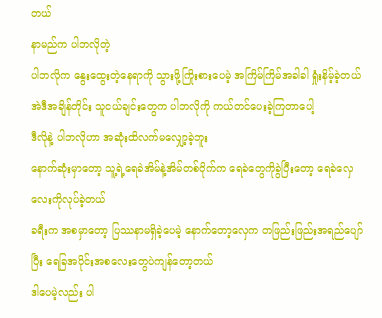တယ်
နာမည်က ပါဘလိုတဲ့
ပါဘလိုက နွေးထွေးတဲ့နေရာကို သွားဖို့ကြိုးစားပေမဲ့ အကြိမ်ကြိမ်အခါခါ ရှုံးနိမ့်ခဲ့တယ်
အဲဒီအချိန်တိုင်း သူငယ်ချင်းတွေက ပါဘလိုကို ကယ်တင်ပေးခဲ့ကြတာပေါ့
ဒီလိုနဲ့ ပါဘလိုဟာ အဆုံးထိလက်မလျှော့ခဲ့ဘူး
နောက်ဆုံးမှာတော့ သူ့ရဲ့ရေခဲအိမ်နဲ့အိမ်တစ်ဝိုက်က ရေခဲတွေကိုခွဲပြီးတော့ ရေခဲလှေလေးကိုလုပ်ခဲ့တယ်
ခရီးက အစမှာတော့ ပြဿနာမရှိခဲ့ပေမဲ့ နောက်တော့လှေက တဖြည်းဖြည်းအရည်ပျော်ပြီး ရေခြအပိုင်းအစလေးတွေပဲကျန်တော့တယ်
ဒါပေမဲ့လည်း ပါ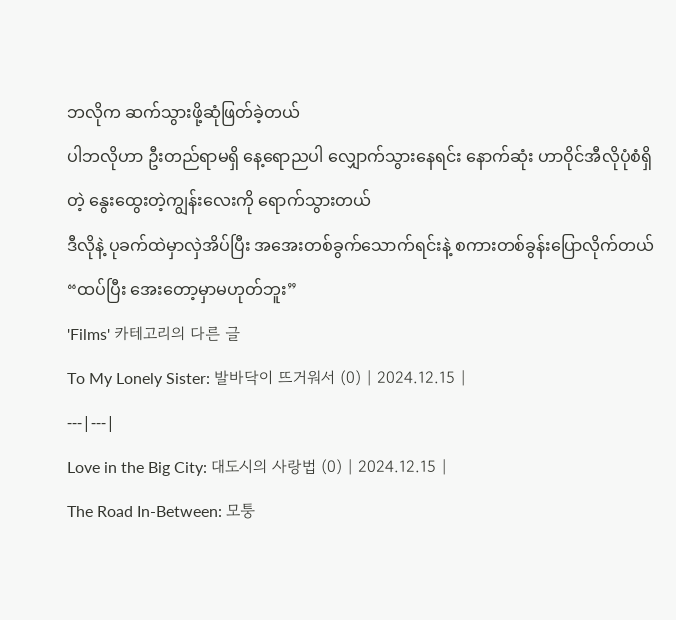ဘလိုက ဆက်သွားဖို့ဆုံဖြတ်ခဲ့တယ်
ပါဘလိုဟာ ဦးတည်ရာမရှိ နေ့ရောညပါ လျှောက်သွားနေရင်း နောက်ဆုံး ဟာဝိုင်အီလိုပုံစံရှိတဲ့ နွေးထွေးတဲ့ကျွန်းလေးကို ရောက်သွားတယ်
ဒီလိုနဲ့ ပုခက်ထဲမှာလှဲအိပ်ပြီး အအေးတစ်ခွက်သောက်ရင်းနဲ့ စကားတစ်ခွန်းပြောလိုက်တယ်
“ထပ်ပြီး အေးတော့မှာမဟုတ်ဘူး”
'Films' 카테고리의 다른 글
To My Lonely Sister: 발바닥이 뜨거워서 (0) | 2024.12.15 |
---|---|
Love in the Big City: 대도시의 사랑법 (0) | 2024.12.15 |
The Road In-Between: 모퉁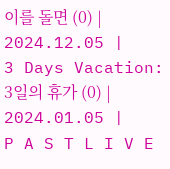이를 돌면 (0) | 2024.12.05 |
3 Days Vacation: 3일의 휴가 (0) | 2024.01.05 |
P A S T L I V E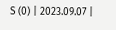S (0) | 2023.09.07 |